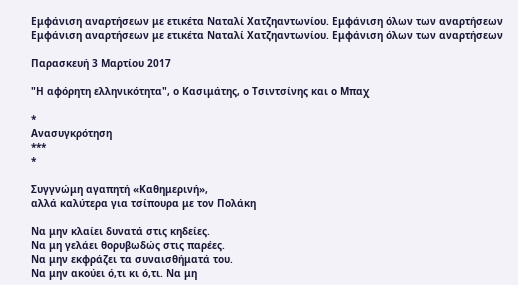Εμφάνιση αναρτήσεων με ετικέτα Ναταλί Χατζηαντωνίου. Εμφάνιση όλων των αναρτήσεων
Εμφάνιση αναρτήσεων με ετικέτα Ναταλί Χατζηαντωνίου. Εμφάνιση όλων των αναρτήσεων

Παρασκευή 3 Μαρτίου 2017

"Η αφόρητη ελληνικότητα", ο Κασιμάτης, ο Τσιντσίνης και ο Μπαχ

*
Ανασυγκρότηση
***
*

Συγγνώμη αγαπητή «Καθημερινή»,
αλλά καλύτερα για τσίπουρα με τον Πολάκη

Να μην κλαίει δυνατά στις κηδείες.
Να μη γελάει θορυβωδώς στις παρέες.
Να μην εκφράζει τα συναισθήματά του.
Να μην ακούει ό,τι κι ό,τι. Να μη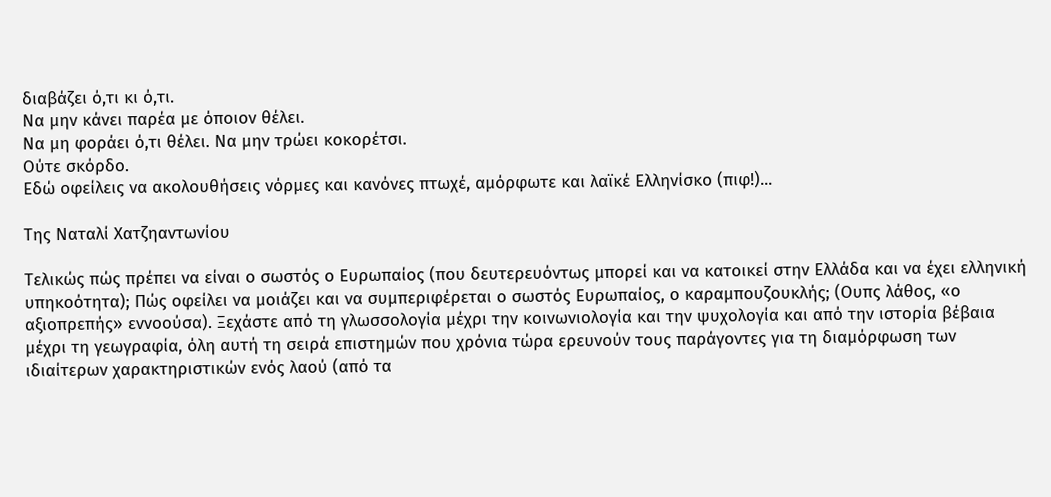διαβάζει ό,τι κι ό,τι.
Να μην κάνει παρέα με όποιον θέλει.
Να μη φοράει ό,τι θέλει. Να μην τρώει κοκορέτσι.
Ούτε σκόρδο.
Εδώ οφείλεις να ακολουθήσεις νόρμες και κανόνες πτωχέ, αμόρφωτε και λαϊκέ Ελληνίσκο (πιφ!)...

Της Ναταλί Χατζηαντωνίου

Τελικώς πώς πρέπει να είναι ο σωστός ο Ευρωπαίος (που δευτερευόντως μπορεί και να κατοικεί στην Ελλάδα και να έχει ελληνική υπηκοότητα); Πώς οφείλει να μοιάζει και να συμπεριφέρεται ο σωστός Ευρωπαίος, ο καραμπουζουκλής; (Ουπς λάθος, «ο αξιοπρεπής» εννοούσα). Ξεχάστε από τη γλωσσολογία μέχρι την κοινωνιολογία και την ψυχολογία και από την ιστορία βέβαια μέχρι τη γεωγραφία, όλη αυτή τη σειρά επιστημών που χρόνια τώρα ερευνούν τους παράγοντες για τη διαμόρφωση των ιδιαίτερων χαρακτηριστικών ενός λαού (από τα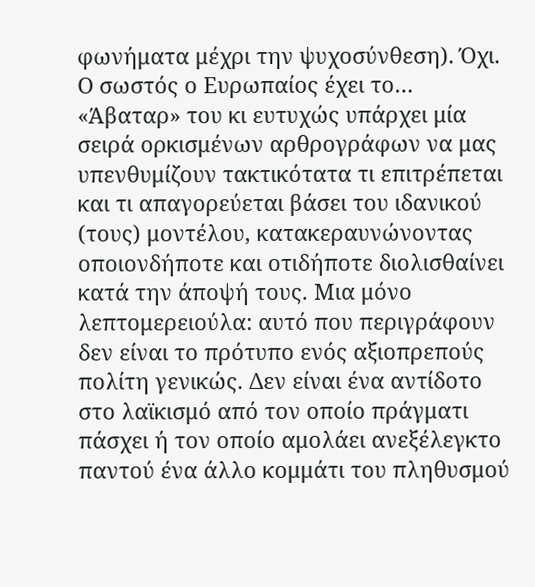φωνήματα μέχρι την ψυχοσύνθεση). Όχι. Ο σωστός ο Ευρωπαίος έχει το… «Άβαταρ» του κι ευτυχώς υπάρχει μία σειρά ορκισμένων αρθρογράφων να μας υπενθυμίζουν τακτικότατα τι επιτρέπεται και τι απαγορεύεται βάσει του ιδανικού (τους) μοντέλου, κατακεραυνώνοντας οποιονδήποτε και οτιδήποτε διολισθαίνει κατά την άποψή τους. Μια μόνο λεπτομερειούλα: αυτό που περιγράφουν δεν είναι το πρότυπο ενός αξιοπρεπούς πολίτη γενικώς. Δεν είναι ένα αντίδοτο στο λαϊκισμό από τον οποίο πράγματι πάσχει ή τον οποίο αμολάει ανεξέλεγκτο παντού ένα άλλο κομμάτι του πληθυσμού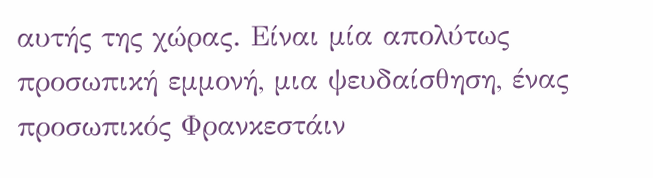αυτής της χώρας. Είναι μία απολύτως προσωπική εμμονή, μια ψευδαίσθηση, ένας προσωπικός Φρανκεστάιν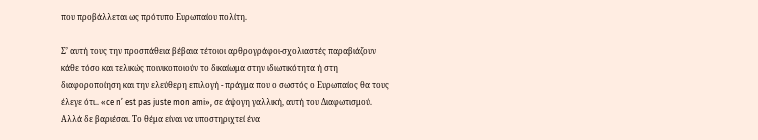που προβάλλεται ως πρότυπο Ευρωπαίου πολίτη.

Σ’ αυτή τους την προσπάθεια βέβαια τέτοιοι αρθρογράφοι-σχολιαστές παραβιάζουν κάθε τόσο και τελικώς ποινικοποιούν το δικαίωμα στην ιδιωτικότητα ή στη διαφοροποίηση και την ελεύθερη επιλογή - πράγμα που ο σωστός ο Ευρωπαίος θα τους έλεγε ότι.. «ce n’ est pas juste mon ami», σε άψογη γαλλική, αυτή του Διαφωτισμού. Αλλά δε βαριέσαι. Το θέμα είναι να υποστηριχτεί ένα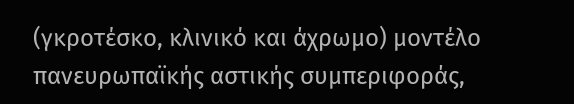(γκροτέσκο, κλινικό και άχρωμο) μοντέλο πανευρωπαϊκής αστικής συμπεριφοράς,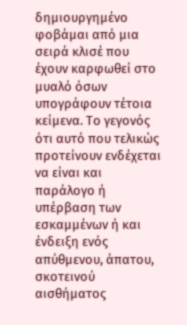δημιουργημένο φοβάμαι από μια σειρά κλισέ που έχουν καρφωθεί στο μυαλό όσων υπογράφουν τέτοια κείμενα. Το γεγονός ότι αυτό που τελικώς προτείνουν ενδέχεται να είναι και παράλογο ή υπέρβαση των εσκαμμένων ή και ένδειξη ενός απύθμενου, άπατου, σκοτεινού αισθήματος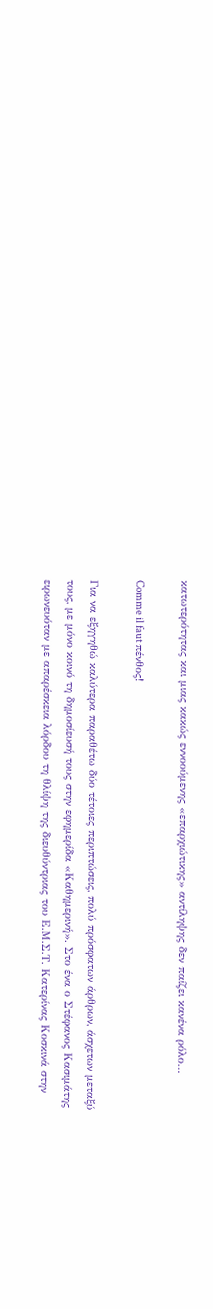κατωτερότητας και μιας κακώς εννοούμενης «επαρχιώτικης» αντίληψης δεν παίζει κανένα ρόλο…

Comme il faut πένθος!

Για να εξηγηθώ καλύτερα παραθέτω δύο τέτοιες περιπτώσεις, πολύ πρόσφατων άρθρων, άσχετων μεταξύ τους, με μόνο κοινό τη δημοσίευσή τους στην εφημερίδα «Καθημερινή». Στο ένα ο Στέφανος Κασιμάτης ειρωνευόταν με απαρέσκεια λόρδου τη θλίψη της διευθύντριας του Ε.Μ.Σ.Τ. Κατερίνας Κοσκινά στην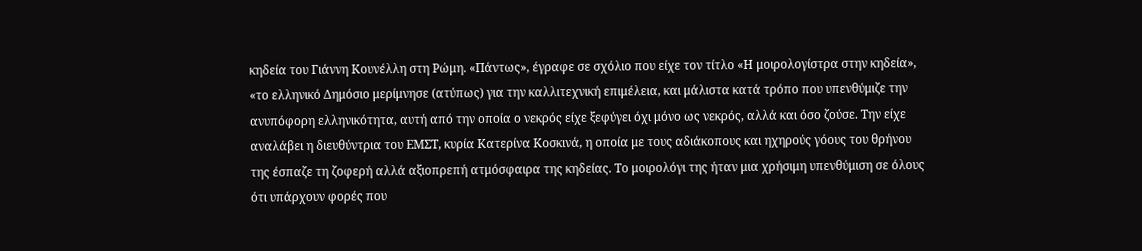κηδεία του Γιάννη Κουνέλλη στη Ρώμη. «Πάντως», έγραφε σε σχόλιο που είχε τον τίτλο «Η μοιρολογίστρα στην κηδεία», «το ελληνικό Δημόσιο μερίμνησε (ατύπως) για την καλλιτεχνική επιμέλεια, και μάλιστα κατά τρόπο που υπενθύμιζε την ανυπόφορη ελληνικότητα, αυτή από την οποία ο νεκρός είχε ξεφύγει όχι μόνο ως νεκρός, αλλά και όσο ζούσε. Την είχε αναλάβει η διευθύντρια του ΕΜΣΤ, κυρία Κατερίνα Κοσκινά, η οποία με τους αδιάκοπους και ηχηρούς γόους του θρήνου της έσπαζε τη ζοφερή αλλά αξιοπρεπή ατμόσφαιρα της κηδείας. Το μοιρολόγι της ήταν μια χρήσιμη υπενθύμιση σε όλους ότι υπάρχουν φορές που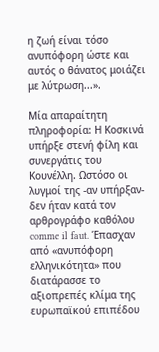η ζωή είναι τόσο ανυπόφορη ώστε και αυτός ο θάνατος μοιάζει με λύτρωση...».

Μία απαραίτητη πληροφορία: Η Κοσκινά υπήρξε στενή φίλη και συνεργάτις του Κουνέλλη. Ωστόσο οι λυγμοί της -αν υπήρξαν- δεν ήταν κατά τον αρθρογράφο καθόλου comme il faut. Έπασχαν από «ανυπόφορη ελληνικότητα» που διατάρασσε το αξιοπρεπές κλίμα της ευρωπαϊκού επιπέδου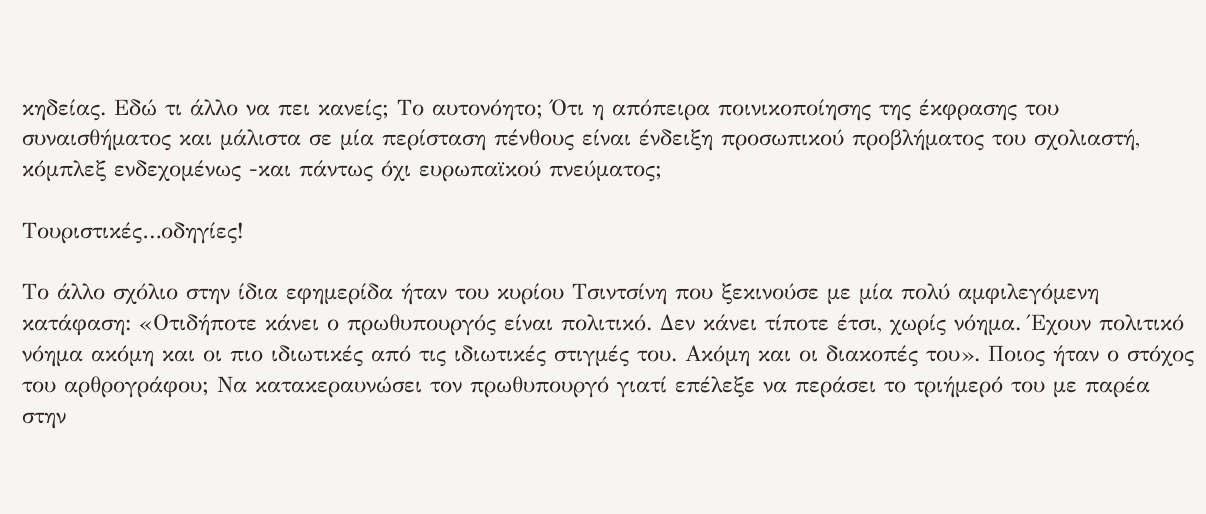κηδείας. Εδώ τι άλλο να πει κανείς; Το αυτονόητο; Ότι η απόπειρα ποινικοποίησης της έκφρασης του συναισθήματος και μάλιστα σε μία περίσταση πένθους είναι ένδειξη προσωπικού προβλήματος του σχολιαστή, κόμπλεξ ενδεχομένως -και πάντως όχι ευρωπαϊκού πνεύματος;

Τουριστικές…οδηγίες!

Το άλλο σχόλιο στην ίδια εφημερίδα ήταν του κυρίου Τσιντσίνη που ξεκινούσε με μία πολύ αμφιλεγόμενη κατάφαση: «Οτιδήποτε κάνει ο πρωθυπουργός είναι πολιτικό. Δεν κάνει τίποτε έτσι, χωρίς νόημα. Έχουν πολιτικό νόημα ακόμη και οι πιο ιδιωτικές από τις ιδιωτικές στιγμές του. Ακόμη και οι διακοπές του». Ποιος ήταν ο στόχος του αρθρογράφου; Να κατακεραυνώσει τον πρωθυπουργό γιατί επέλεξε να περάσει το τριήμερό του με παρέα στην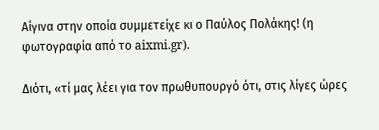Αίγινα στην οποία συμμετείχε κι ο Παύλος Πολάκης! (η φωτογραφία από το aixmi.gr).

Διότι, «τί μας λέει για τον πρωθυπουργό ότι, στις λίγες ώρες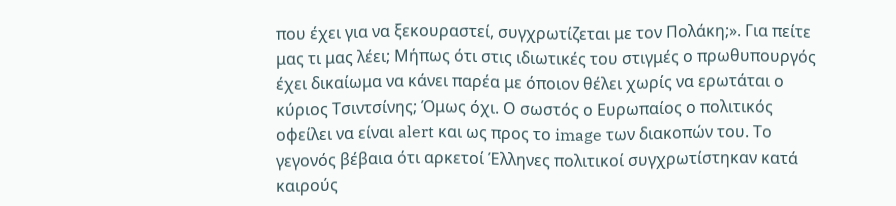που έχει για να ξεκουραστεί, συγχρωτίζεται με τον Πολάκη;». Για πείτε μας τι μας λέει; Μήπως ότι στις ιδιωτικές του στιγμές ο πρωθυπουργός έχει δικαίωμα να κάνει παρέα με όποιον θέλει χωρίς να ερωτάται ο κύριος Τσιντσίνης; Όμως όχι. Ο σωστός ο Ευρωπαίος ο πολιτικός οφείλει να είναι alert και ως προς το image των διακοπών του. Το γεγονός βέβαια ότι αρκετοί Έλληνες πολιτικοί συγχρωτίστηκαν κατά καιρούς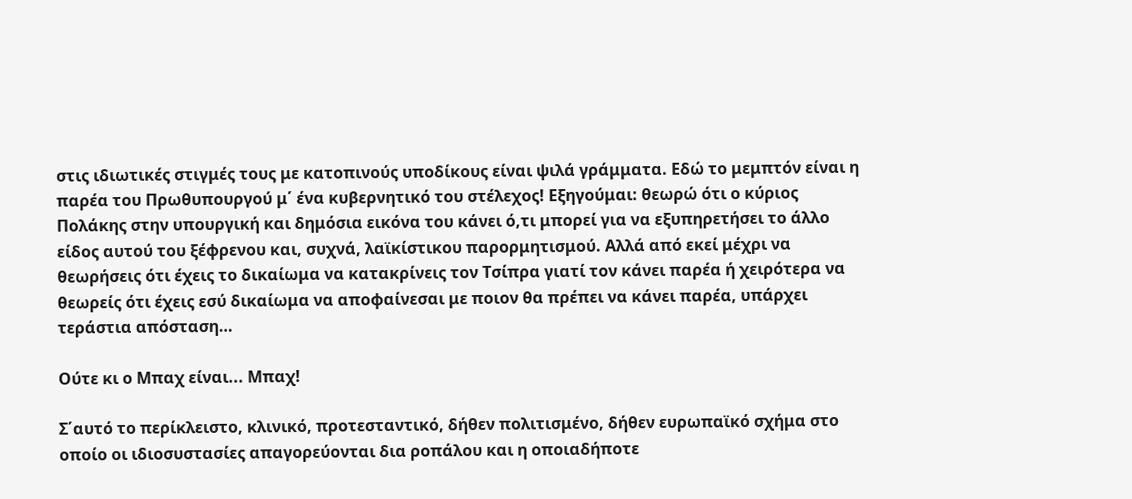στις ιδιωτικές στιγμές τους με κατοπινούς υποδίκους είναι ψιλά γράμματα. Εδώ το μεμπτόν είναι η παρέα του Πρωθυπουργού μ΄ ένα κυβερνητικό του στέλεχος! Εξηγούμαι: θεωρώ ότι ο κύριος Πολάκης στην υπουργική και δημόσια εικόνα του κάνει ό,τι μπορεί για να εξυπηρετήσει το άλλο είδος αυτού του ξέφρενου και, συχνά, λαϊκίστικου παρορμητισμού. Αλλά από εκεί μέχρι να θεωρήσεις ότι έχεις το δικαίωμα να κατακρίνεις τον Τσίπρα γιατί τον κάνει παρέα ή χειρότερα να θεωρείς ότι έχεις εσύ δικαίωμα να αποφαίνεσαι με ποιον θα πρέπει να κάνει παρέα, υπάρχει τεράστια απόσταση…

Ούτε κι ο Μπαχ είναι... Μπαχ!

Σ΄αυτό το περίκλειστο, κλινικό, προτεσταντικό, δήθεν πολιτισμένο, δήθεν ευρωπαϊκό σχήμα στο οποίο οι ιδιοσυστασίες απαγορεύονται δια ροπάλου και η οποιαδήποτε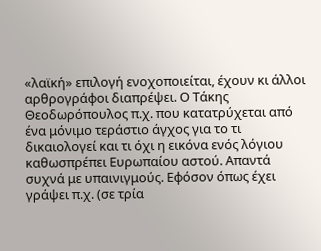«λαϊκή» επιλογή ενοχοποιείται, έχουν κι άλλοι αρθρογράφοι διαπρέψει. Ο Τάκης Θεοδωρόπουλος π.χ. που κατατρύχεται από ένα μόνιμο τεράστιο άγχος για το τι δικαιολογεί και τι όχι η εικόνα ενός λόγιου καθωσπρέπει Ευρωπαίου αστού. Απαντά συχνά με υπαινιγμούς. Εφόσον όπως έχει γράψει π.χ. (σε τρία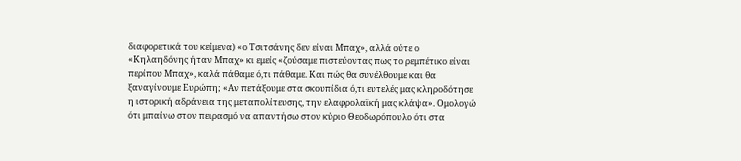διαφορετικά του κείμενα) «ο Τσιτσάνης δεν είναι Μπαχ», αλλά ούτε ο «Κηλαηδόνης ήταν Μπαχ» κι εμείς «ζούσαμε πιστεύοντας πως το ρεμπέτικο είναι περίπου Μπαχ», καλά πάθαμε ό,τι πάθαμε. Και πώς θα συνέλθουμε και θα ξαναγίνουμε Ευρώπη; «Αν πετάξουμε στα σκουπίδια ό,τι ευτελές μας κληροδότησε η ιστορική αδράνεια της μεταπολίτευσης, την ελαφρολαϊκή μας κλάψα». Ομολογώ ότι μπαίνω στον πειρασμό να απαντήσω στον κύριο Θεοδωρόπουλο ότι στα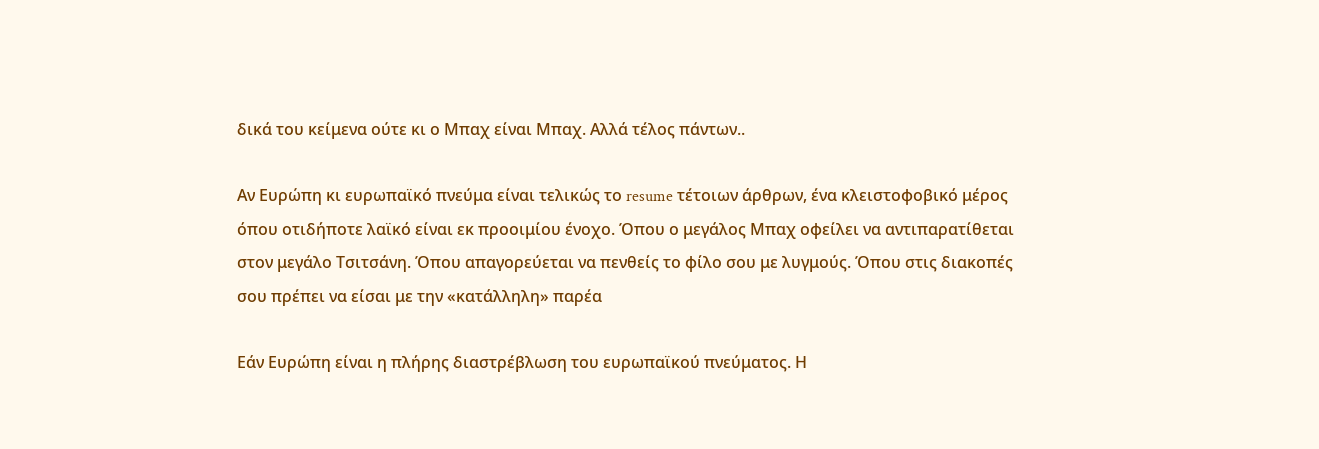δικά του κείμενα ούτε κι ο Μπαχ είναι Μπαχ. Αλλά τέλος πάντων..

Αν Ευρώπη κι ευρωπαϊκό πνεύμα είναι τελικώς το resume τέτοιων άρθρων, ένα κλειστοφοβικό μέρος όπου οτιδήποτε λαϊκό είναι εκ προοιμίου ένοχο. Όπου ο μεγάλος Μπαχ οφείλει να αντιπαρατίθεται στον μεγάλο Τσιτσάνη. Όπου απαγορεύεται να πενθείς το φίλο σου με λυγμούς. Όπου στις διακοπές σου πρέπει να είσαι με την «κατάλληλη» παρέα

Εάν Ευρώπη είναι η πλήρης διαστρέβλωση του ευρωπαϊκού πνεύματος. Η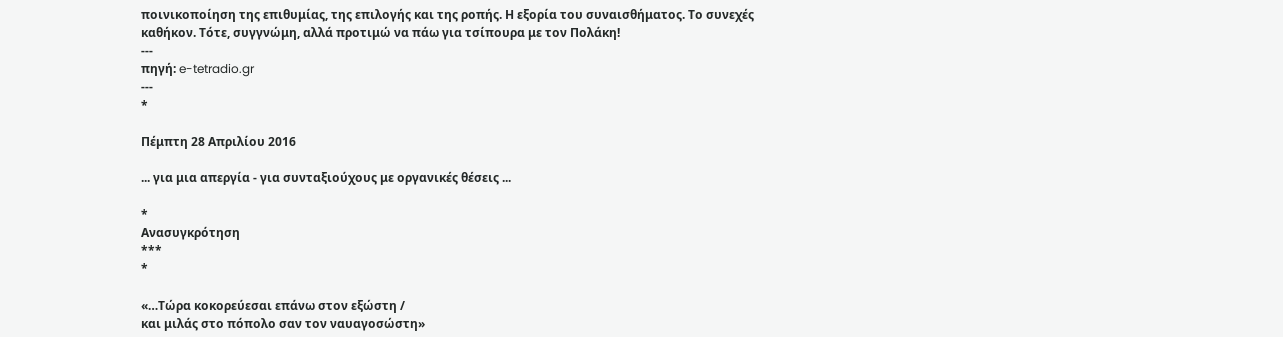ποινικοποίηση της επιθυμίας, της επιλογής και της ροπής. Η εξορία του συναισθήματος. Το συνεχές καθήκον. Τότε, συγγνώμη, αλλά προτιμώ να πάω για τσίπουρα με τον Πολάκη!
---
πηγή: e-tetradio.gr
---
*

Πέμπτη 28 Απριλίου 2016

... για μια απεργία - για συνταξιούχους με οργανικές θέσεις ...

*
Ανασυγκρότηση
***
*

«…Τώρα κοκορεύεσαι επάνω στον εξώστη /
και μιλάς στο πόπολο σαν τον ναυαγοσώστη»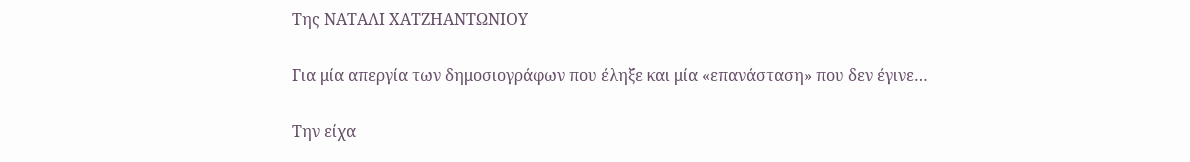Της ΝΑΤΑΛΙ ΧΑΤΖΗΑΝΤΩΝΙΟΥ

Για μία απεργία των δημοσιογράφων που έληξε και μία «επανάσταση» που δεν έγινε…

Την είχα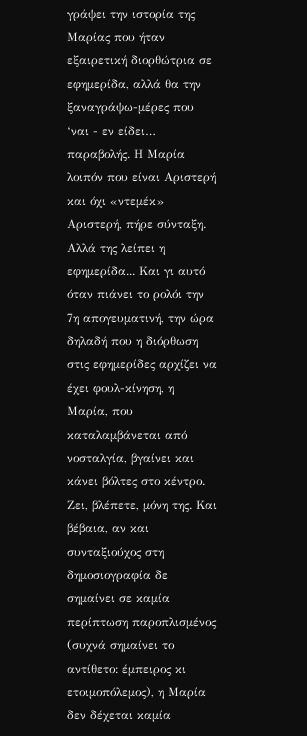γράψει την ιστορία της Μαρίας που ήταν εξαιρετική διορθώτρια σε εφημερίδα, αλλά θα την ξαναγράψω-μέρες που ‘ναι - εν είδει… παραβολής. Η Μαρία λοιπόν που είναι Αριστερή και όχι «ντεμέκ» Αριστερή, πήρε σύνταξη. Αλλά της λείπει η εφημερίδα... Και γι αυτό όταν πιάνει το ρολόι την 7η απογευματινή, την ώρα δηλαδή που η διόρθωση στις εφημερίδες αρχίζει να έχει φουλ-κίνηση, η Μαρία, που καταλαμβάνεται από νοσταλγία, βγαίνει και κάνει βόλτες στο κέντρο. Ζει, βλέπετε, μόνη της. Και βέβαια, αν και συνταξιούχος στη δημοσιογραφία δε σημαίνει σε καμία περίπτωση παροπλισμένος (συχνά σημαίνει το αντίθετο: έμπειρος κι ετοιμοπόλεμος), η Μαρία δεν δέχεται καμία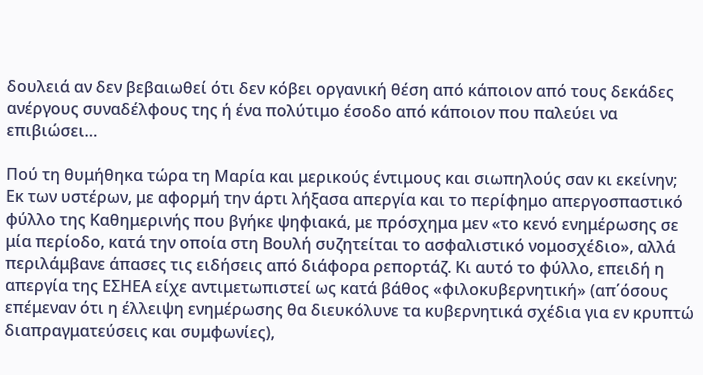δουλειά αν δεν βεβαιωθεί ότι δεν κόβει οργανική θέση από κάποιον από τους δεκάδες ανέργους συναδέλφους της ή ένα πολύτιμο έσοδο από κάποιον που παλεύει να επιβιώσει…

Πού τη θυμήθηκα τώρα τη Μαρία και μερικούς έντιμους και σιωπηλούς σαν κι εκείνην; Εκ των υστέρων, με αφορμή την άρτι λήξασα απεργία και το περίφημο απεργοσπαστικό φύλλο της Καθημερινής που βγήκε ψηφιακά, με πρόσχημα μεν «το κενό ενημέρωσης σε μία περίοδο, κατά την οποία στη Βουλή συζητείται το ασφαλιστικό νομοσχέδιο», αλλά περιλάμβανε άπασες τις ειδήσεις από διάφορα ρεπορτάζ. Κι αυτό το φύλλο, επειδή η απεργία της ΕΣΗΕΑ είχε αντιμετωπιστεί ως κατά βάθος «φιλοκυβερνητική» (απ΄όσους επέμεναν ότι η έλλειψη ενημέρωσης θα διευκόλυνε τα κυβερνητικά σχέδια για εν κρυπτώ διαπραγματεύσεις και συμφωνίες),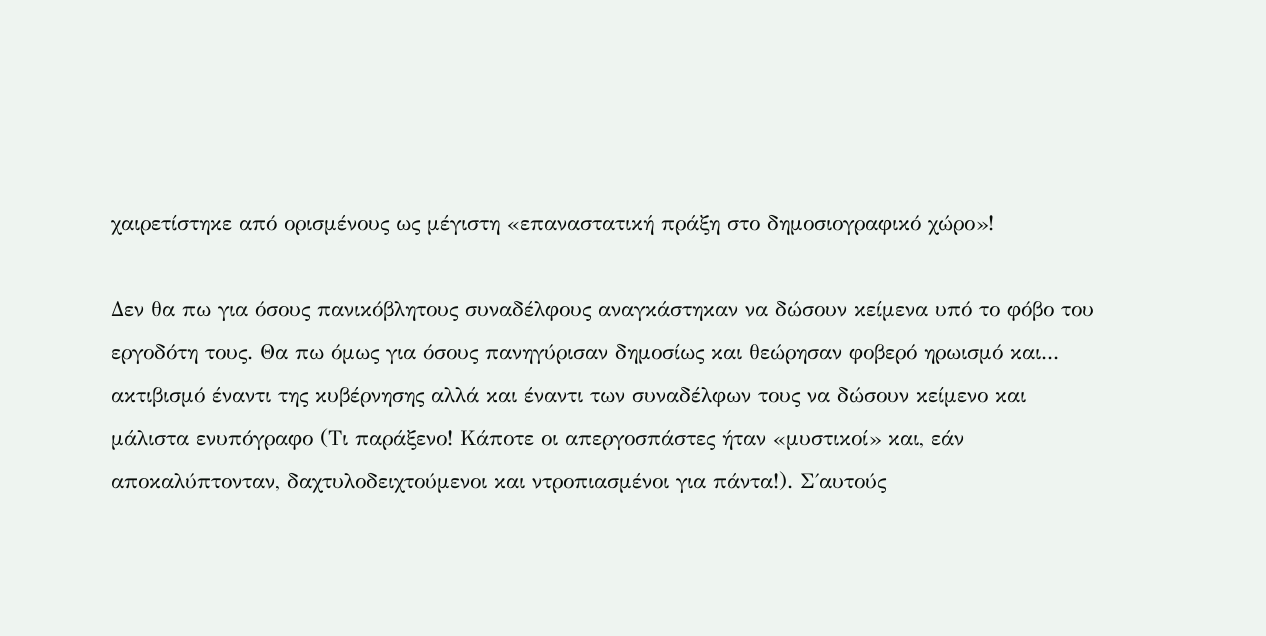χαιρετίστηκε από ορισμένους ως μέγιστη «επαναστατική πράξη στο δημοσιογραφικό χώρο»!

Δεν θα πω για όσους πανικόβλητους συναδέλφους αναγκάστηκαν να δώσουν κείμενα υπό το φόβο του εργοδότη τους. Θα πω όμως για όσους πανηγύρισαν δημοσίως και θεώρησαν φοβερό ηρωισμό και... ακτιβισμό έναντι της κυβέρνησης αλλά και έναντι των συναδέλφων τους να δώσουν κείμενο και μάλιστα ενυπόγραφο (Τι παράξενο! Κάποτε οι απεργοσπάστες ήταν «μυστικοί» και, εάν αποκαλύπτονταν, δαχτυλοδειχτούμενοι και ντροπιασμένοι για πάντα!). Σ΄αυτούς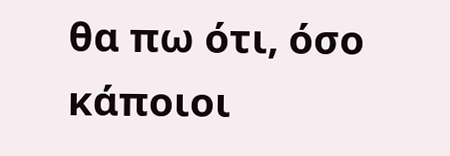θα πω ότι, όσο κάποιοι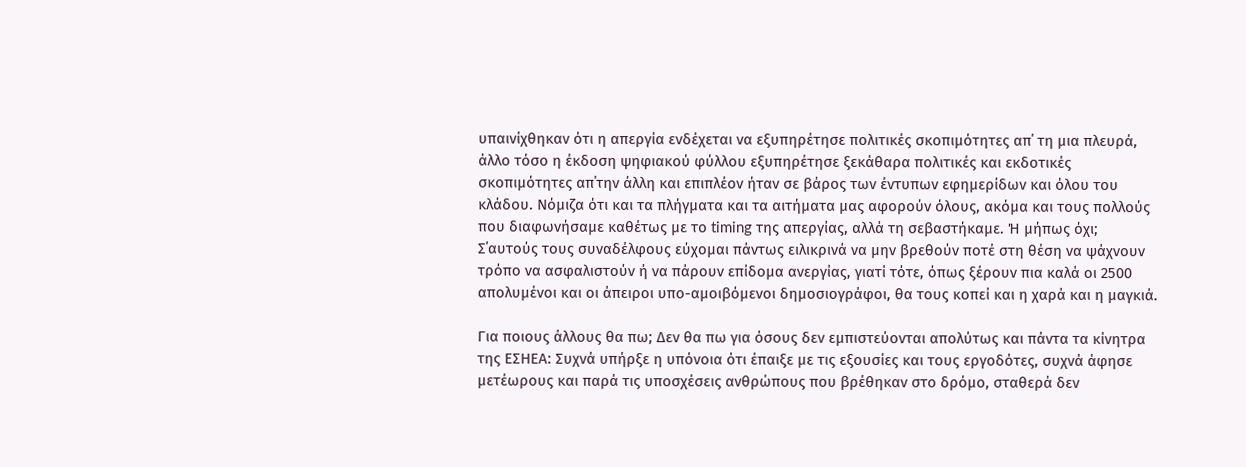υπαινίχθηκαν ότι η απεργία ενδέχεται να εξυπηρέτησε πολιτικές σκοπιμότητες απ΄ τη μια πλευρά, άλλο τόσο η έκδοση ψηφιακού φύλλου εξυπηρέτησε ξεκάθαρα πολιτικές και εκδοτικές σκοπιμότητες απ΄την άλλη και επιπλέον ήταν σε βάρος των έντυπων εφημερίδων και όλου του κλάδου. Νόμιζα ότι και τα πλήγματα και τα αιτήματα μας αφορούν όλους, ακόμα και τους πολλούς που διαφωνήσαμε καθέτως με το timing της απεργίας, αλλά τη σεβαστήκαμε. Ή μήπως όχι; Σ΄αυτούς τους συναδέλφους εύχομαι πάντως ειλικρινά να μην βρεθούν ποτέ στη θέση να ψάχνουν τρόπο να ασφαλιστούν ή να πάρουν επίδομα ανεργίας, γιατί τότε, όπως ξέρουν πια καλά οι 2500 απολυμένοι και οι άπειροι υπο-αμοιβόμενοι δημοσιογράφοι, θα τους κοπεί και η χαρά και η μαγκιά.

Για ποιους άλλους θα πω; Δεν θα πω για όσους δεν εμπιστεύονται απολύτως και πάντα τα κίνητρα της ΕΣΗΕΑ: Συχνά υπήρξε η υπόνοια ότι έπαιξε με τις εξουσίες και τους εργοδότες, συχνά άφησε μετέωρους και παρά τις υποσχέσεις ανθρώπους που βρέθηκαν στο δρόμο, σταθερά δεν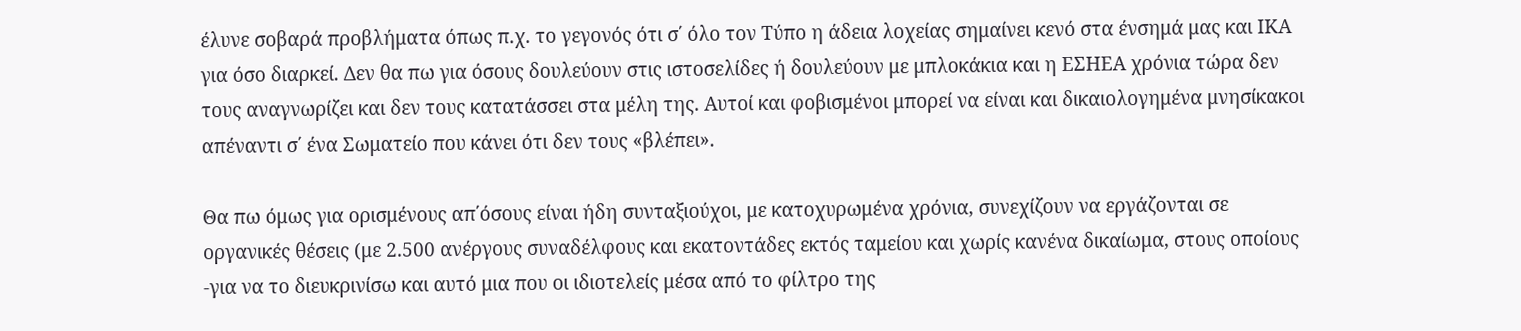έλυνε σοβαρά προβλήματα όπως π.χ. το γεγονός ότι σ΄ όλο τον Τύπο η άδεια λοχείας σημαίνει κενό στα ένσημά μας και ΙΚΑ για όσο διαρκεί. Δεν θα πω για όσους δουλεύουν στις ιστοσελίδες ή δουλεύουν με μπλοκάκια και η ΕΣΗΕΑ χρόνια τώρα δεν τους αναγνωρίζει και δεν τους κατατάσσει στα μέλη της. Αυτοί και φοβισμένοι μπορεί να είναι και δικαιολογημένα μνησίκακοι απέναντι σ΄ ένα Σωματείο που κάνει ότι δεν τους «βλέπει».

Θα πω όμως για ορισμένους απ΄όσους είναι ήδη συνταξιούχοι, με κατοχυρωμένα χρόνια, συνεχίζουν να εργάζονται σε οργανικές θέσεις (με 2.500 ανέργους συναδέλφους και εκατοντάδες εκτός ταμείου και χωρίς κανένα δικαίωμα, στους οποίους -για να το διευκρινίσω και αυτό μια που οι ιδιοτελείς μέσα από το φίλτρο της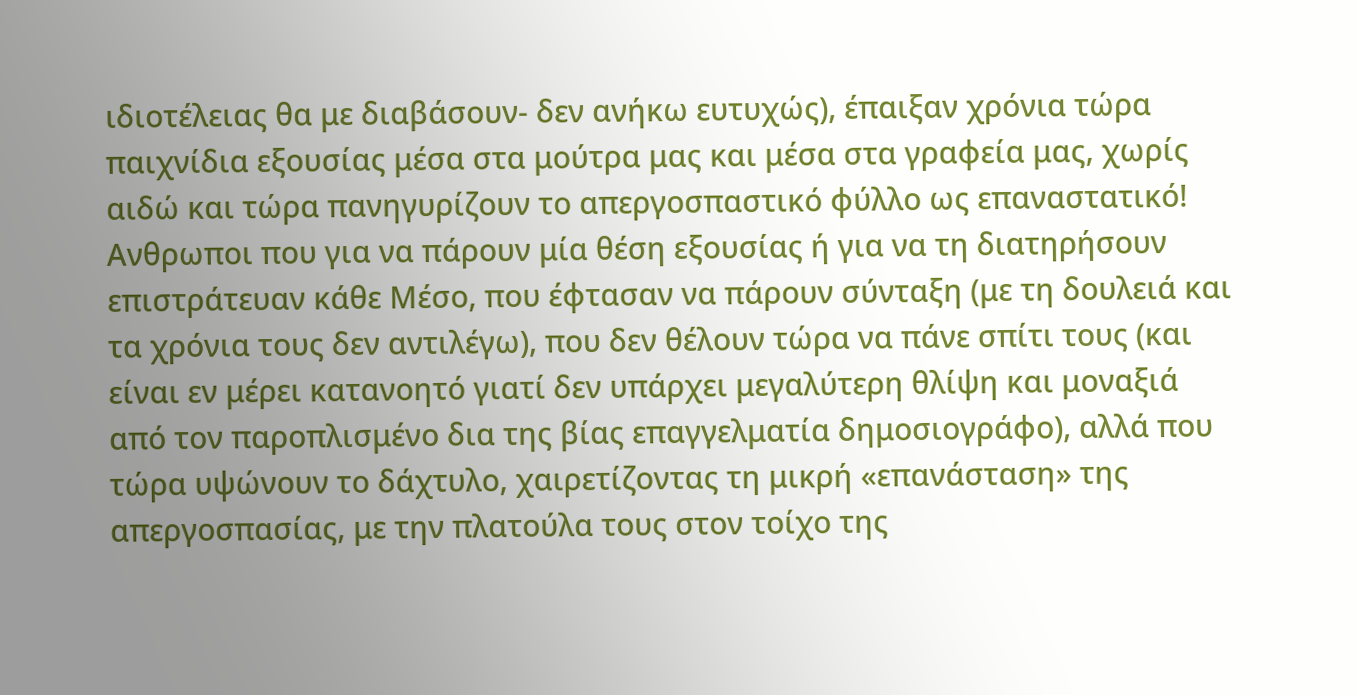ιδιοτέλειας θα με διαβάσουν- δεν ανήκω ευτυχώς), έπαιξαν χρόνια τώρα παιχνίδια εξουσίας μέσα στα μούτρα μας και μέσα στα γραφεία μας, χωρίς αιδώ και τώρα πανηγυρίζουν το απεργοσπαστικό φύλλο ως επαναστατικό! Ανθρωποι που για να πάρουν μία θέση εξουσίας ή για να τη διατηρήσουν επιστράτευαν κάθε Μέσο, που έφτασαν να πάρουν σύνταξη (με τη δουλειά και τα χρόνια τους δεν αντιλέγω), που δεν θέλουν τώρα να πάνε σπίτι τους (και είναι εν μέρει κατανοητό γιατί δεν υπάρχει μεγαλύτερη θλίψη και μοναξιά από τον παροπλισμένο δια της βίας επαγγελματία δημοσιογράφο), αλλά που τώρα υψώνουν το δάχτυλο, χαιρετίζοντας τη μικρή «επανάσταση» της απεργοσπασίας, με την πλατούλα τους στον τοίχο της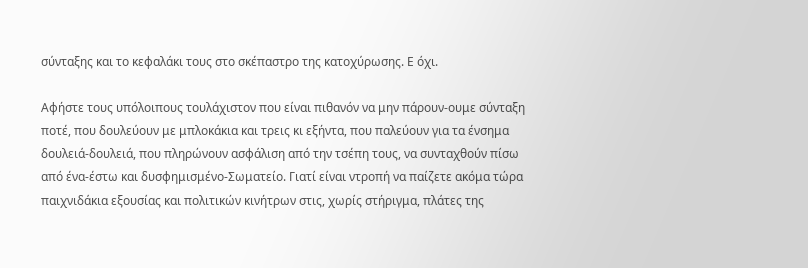σύνταξης και το κεφαλάκι τους στο σκέπαστρο της κατοχύρωσης. Ε όχι.

Αφήστε τους υπόλοιπους τουλάχιστον που είναι πιθανόν να μην πάρουν-ουμε σύνταξη ποτέ, που δουλεύουν με μπλοκάκια και τρεις κι εξήντα, που παλεύουν για τα ένσημα δουλειά-δουλειά, που πληρώνουν ασφάλιση από την τσέπη τους, να συνταχθούν πίσω από ένα-έστω και δυσφημισμένο-Σωματείο. Γιατί είναι ντροπή να παίζετε ακόμα τώρα παιχνιδάκια εξουσίας και πολιτικών κινήτρων στις, χωρίς στήριγμα, πλάτες της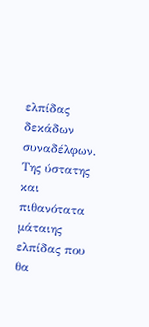ελπίδας δεκάδων συναδέλφων. Της ύστατης και πιθανότατα μάταιης ελπίδας που θα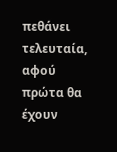πεθάνει τελευταία, αφού πρώτα θα έχουν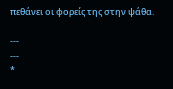πεθάνει οι φορείς της στην ψάθα.

---
---
*